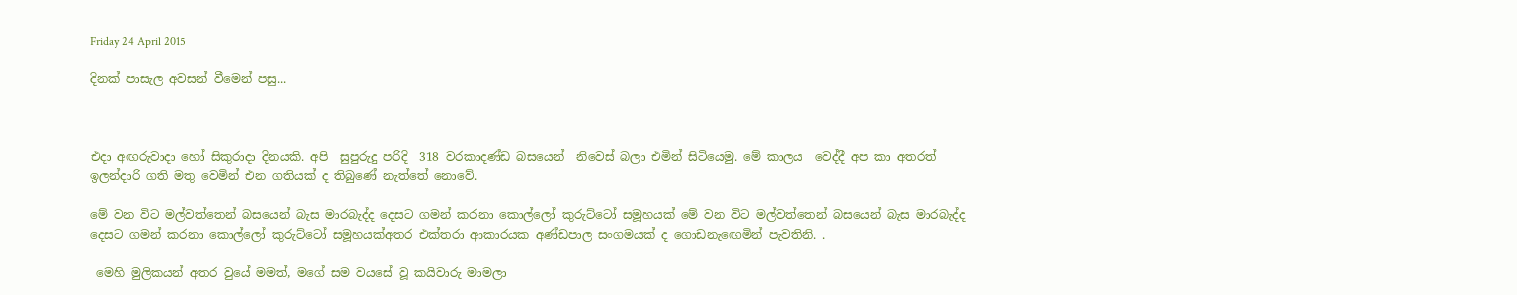Friday 24 April 2015

දිනක් පාසැල අවසන් වීමෙන් පසු...



එදා අඟරුවාදා හෝ සිකුරාදා දිනයකි. අපි  සුපුරුදු පරිදි  318 වරකාදණ්ඩ බසයෙන්  නිවෙස් බලා එමින් සිටියෙමු. මේ කාලය  වෙද්දී අප කා අතරත්  ඉලන්දාරි ගති මතු වෙමින් එන ගතියක් ද තිබුණේ නැත්තේ නොවේ.

මේ වන විට මල්වත්තෙන් බසයෙන් බැස මාරබැද්ද දෙසට ගමන් කරනා කොල්ලෝ කුරුට්ටෝ සමූහයක් මේ වන විට මල්වත්තෙන් බසයෙන් බැස මාරබැද්ද දෙසට ගමන් කරනා කොල්ලෝ කුරුට්ටෝ සමූහයක්අතර එක්තරා ආකාරයක අණ්ඩපාල සංගමයක් ද ගොඩනැඟෙමින් පැවතිනි. .

 මෙහි මුලිකයන් අතර වුයේ මමත්, මගේ සම වයසේ වූ කයිවාරු මාමලා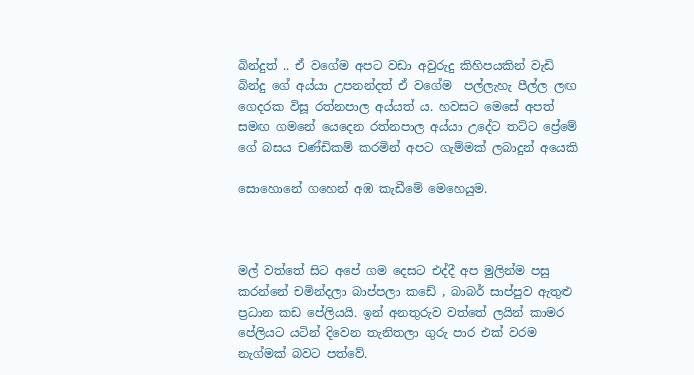බින්දුත් .. ඒ වගේම අපට වඩා අවුරුදු කිහිපයකින් වැඩි බින්දු ගේ අය්යා උපනන්දත් ඒ වගේම  පල්ලැහැ පීල්ල ලඟ ගෙදරක විසූ රත්නපාල අය්යත් ය. හවසට මෙසේ අපත් සමඟ ගමනේ යෙදෙන රත්නපාල අය්යා උදේට තට්ට ප්‍රේමේ ගේ බසය චණ්ඩිකම් කරමින් අපට ගැම්මක් ලබාදුන් අයෙකි

සොහොනේ ගහෙන් අඹ කැඩීමේ මෙහෙයුම.



මල් වත්තේ සිට අපේ ගම දෙසට එද්දී අප මුලින්ම පසු කරන්නේ චමින්දලා බාප්පලා කඩේ , බාබර් සාප්පුව ඇතුළු ප්‍රධාන කඩ පේලියයි. ඉන් අනතුරුව වත්තේ ලයින් කාමර පේලියට යටින් දිවෙන තැනිතලා ගුරු පාර එක් වරම නැග්මක් බවට පත්වේ.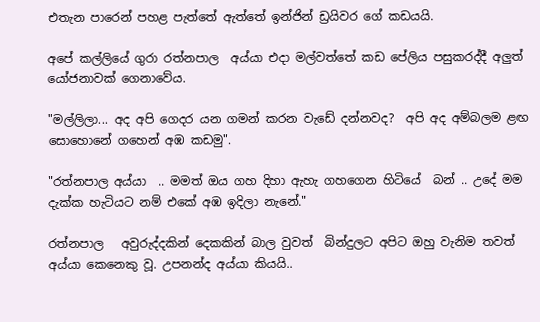එතැන පාරෙන් පහළ පැත්තේ ඇත්තේ ඉන්ජින් ඩ්‍රයිවර ගේ කඩයයි.

අපේ කල්ලියේ ගුරා රත්නපාල  අය්යා එදා මල්වත්තේ කඩ පේලිය පසුකරද්දී අලුත් යෝජනාවක් ගෙනාවේය.

"මල්ලිලා... අද අපි ගෙදර යන ගමන් කරන වැඩේ දන්නවද?  අපි අද අම්බලම ළඟ සොහොනේ ගහෙන් අඹ කඩමු".

"රත්නපාල අය්යා  .. මමත් ඔය ගහ දිහා ඇහැ ගහගෙන හිටියේ  බන් .. උදේ මම දැක්ක හැටියට නම් එකේ අඹ ඉදිලා නැනේ."

රත්නපාල   අවුරුද්දකින් දෙකකින් බාල වුවත්  බින්දුලට අපිට ඔහු වැනිම තවත් අය්යා කෙනෙකු වූ. උපනන්ද අය්යා කියයි..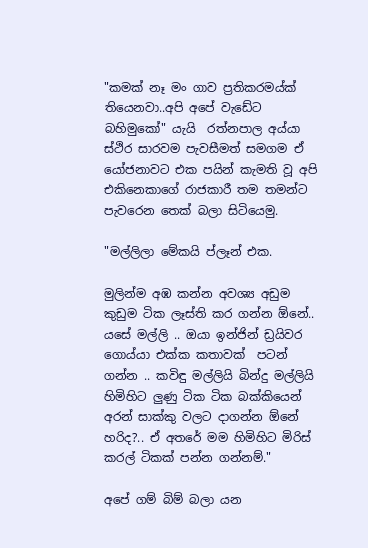"කමක් නෑ මං ගාව ප්‍රතිකරමය්ක් තියෙනවා..අපි අපේ වැඩේට බහිමුකෝ" යැයි  රත්නපාල අය්යා ස්ථිර සාරවම පැවසීමත් සමගම ඒ යෝජනාවට එක පයින් කැමති වූ අපි එකිනෙකාගේ රාජකාරී තම තමන්ට පැවරෙන තෙක් බලා සිටියෙමු.

"මල්ලිලා මේකයි ප්ලෑන් එක.

මුලින්ම අඹ කන්න අවශ්‍ය අඩුම කුඩුම ටික ලෑස්ති කර ගන්න ඕනේ.. යසේ මල්ලි .. ඔයා ඉන්ජින් ඩ්‍රයිවර ගොය්යා එක්ක කතාවක්  පටන් ගන්න .. කවිඳු මල්ලියි බින්දු මල්ලියි හිමිහිට ලුණු ටික ටික බක්කියෙන් අරන් සාක්කු වලට දාගන්න ඕනේ හරිද?.. ඒ අතරේ මම හිමිහිට මිරිස් කරල් ටිකක් පන්න ගන්නම්."

අපේ ගම් බිම් බලා යන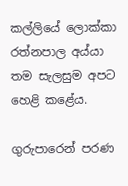කල්ලියේ ලොක්කා  රත්නපාල අය්යා තම සැලසුම අපට හෙළි කළේය.

ගුරුපාරෙන් පරණ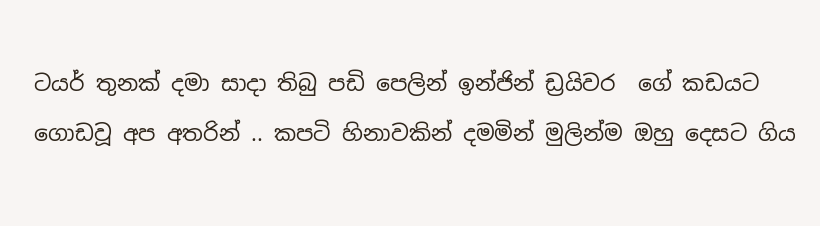ටයර් තුනක් දමා සාදා තිබු පඩි පෙලින් ඉන්ජින් ඩ්‍රයිවර  ගේ කඩයට ගොඩවූ අප අතරින් .. කපටි හිනාවකින් දමමින් මුලින්ම ඔහු දෙසට ගිය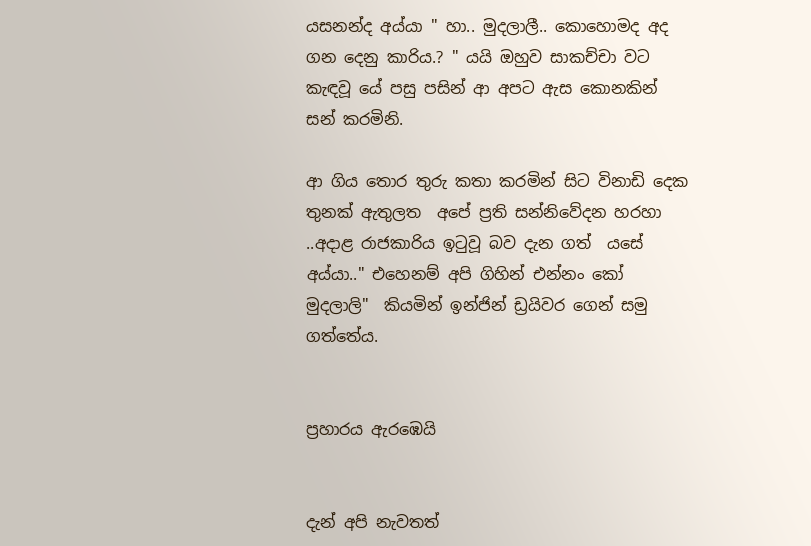යසනන්ද අය්යා " හා.. මුදලාලී.. කොහොමද අද ගන දෙනු කාරිය.? " යයි ඔහුව සාකච්චා වට කැඳවූ යේ පසු පසින් ආ අපට ඇස කොනකින් සන් කරමිනි.

ආ ගිය තොර තුරු කතා කරමින් සිට විනාඩි දෙක තුනක් ඇතුලත  අපේ ප්‍රති සන්නිවේදන හරහා ..අදාළ රාජකාරිය ඉටුවූ බව දැන ගත්  යසේ අය්යා.." එහෙනම් අපි ගිහින් එන්නං කෝ මුදලාලි"  කියමින් ඉන්ජින් ඩ්‍රයිවර ගෙන් සමු ගත්තේය.


ප්‍රහාරය ඇරඹෙයි


දැන් අපි නැවතත්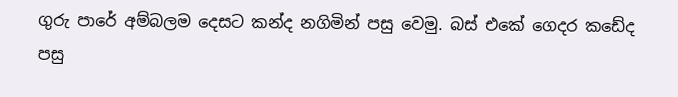ගුරු පාරේ අම්බලම දෙසට කන්ද නගිමින් පසු වෙමු. බස් එකේ ගෙදර කඩේද පසු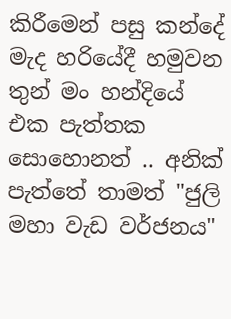කිරීමෙන් පසු කන්දේ මැද හරියේදී හමුවන තුන් මං හන්දියේ එක පැත්තක සොහොනත් .. අනික් පැත්තේ තාමත් "ජුලි මහා වැඩ වර්ජනය"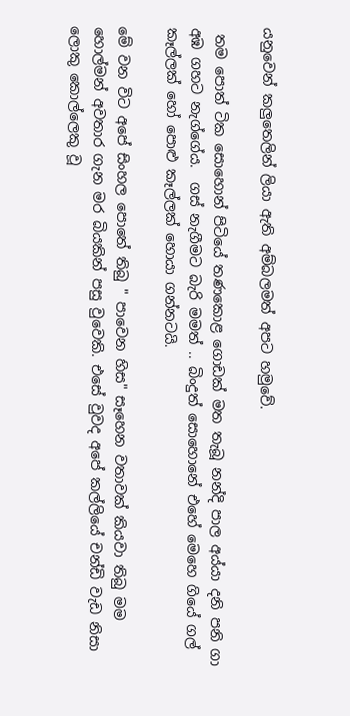යනුවෙන් කලුතෙලින් ලියා ඇති අම්බලමත් අපට හමුවේ.

 තම පොත් ටික සොහොන් පිටියේ තණකොළ ගොඩක් මත තැබූ නන්දි පාල අය්යා දනි පනි ගා අඹ ගහට නැග්ගේය.  ගස් නැගීමට බැරි මමත් .. බිංදුත් සොහොනේ එහේ මෙහෙ ගියේ ගල් කෑල්ලක් හෝ පොළු කෑල්ලක් හොයා ගන්නටයි.

මේ වන විට අපේ සිංහල පොතේ තිබු " පාවෙන හිස" සෑහෙන වතාවක් කියවා තිබු මම  හොල්මන් අවතාර ගැන මර බියකින් පසු වුවෙකි. එසේ වුවද අපේ කල්ලියේ චන්ඩි වැඩ නිසා  ලොකු කොල්ලෙකු වූ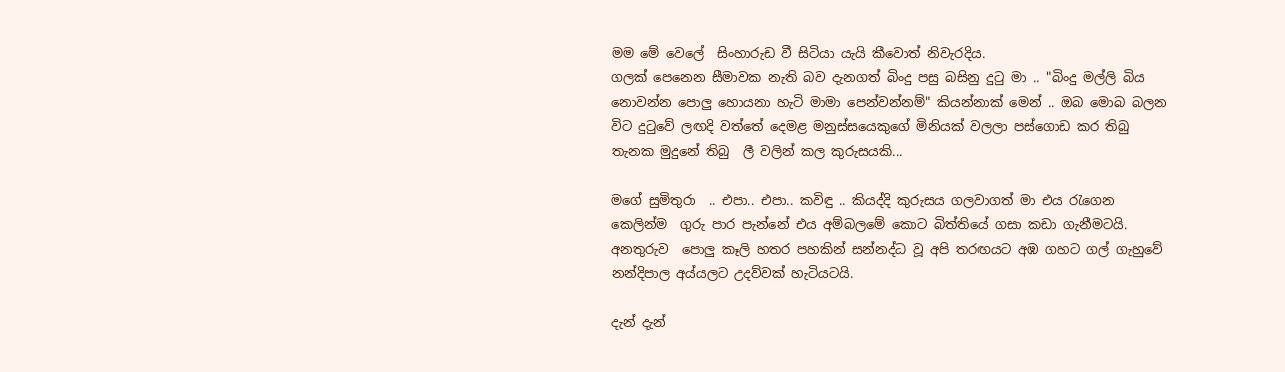මම මේ වෙලේ  සිංහාරුඩ වී සිටියා යැයි කීවොත් නිවැරදිය.
ගලක් පෙනෙන සීමාවක නැති බව දැනගත් බිංදු පසු බසිනු දුටු මා .. "බිංදු මල්ලි බිය නොවන්න පොලු හොයනා හැටි මාමා පෙන්වන්නම්" කියන්නාක් මෙන් .. ඔබ මොබ බලන විට දුටුවේ ලඟදි වත්තේ දෙමළ මනුස්සයෙකුගේ මිනියක් වලලා පස්ගොඩ කර තිබු තැනක මුදුනේ තිබු  ලී වලින් කල කුරුසයකි...

මගේ සුමිතුරා  .. එපා.. එපා.. කවිඳු .. කියද්දි කුරුසය ගලවාගත් මා එය රැගෙන කෙලින්ම  ගුරු පාර පැන්නේ එය අම්බලමේ කොට බිත්තියේ ගසා කඩා ගැනීමටයි.
අනතුරුව  පොලු කෑලි හතර පහකින් සන්නද්ධ වූ අපි තරඟයට අඹ ගහට ගල් ගැහුවේ නන්දිපාල අය්යලට උදව්වක් හැටියටයි.

දැන් දැන්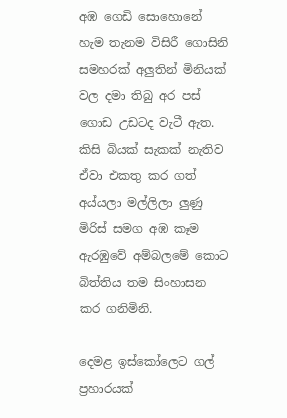අඹ ගෙඩි සොහොනේ  හැම තැනම විසිරී ගොසිනි සමහරක් අලුතින් මිනියක් වල දමා තිබු අර පස් ගොඩ උඩටද වැටී ඇත. කිසි බියක් සැකක් නැතිව ඒවා එකතු කර ගත් අය්යලා මල්ලිලා ලුණු මිරිස් සමග අඹ කෑම ඇරඹුවේ අම්බලමේ කොට බිත්තිය තම සිංහාසන කර ගනිමිනි.

දෙමළ ඉස්කෝලෙට ගල් ප්‍රහාරයක්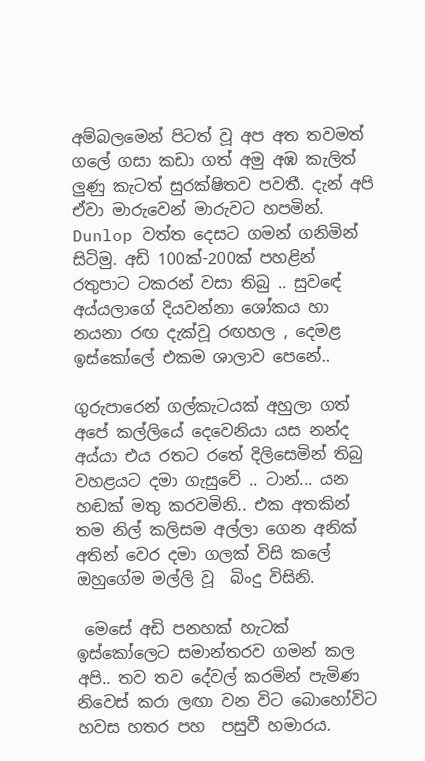අම්බලමෙන් පිටත් වූ අප අත තවමත් ගලේ ගසා කඩා ගත් අමු අඹ කැලිත් ලුණු කැටත් සුරක්ෂිතව පවතී. දැන් අපි ඒවා මාරුවෙන් මාරුවට හපමින්. Dunlop වත්ත දෙසට ගමන් ගනිමින් සිටිමු. අඩි 100ක්-200ක් පහළින් රතුපාට ටකරන් වසා තිබු .. සුවඳේ අය්යලාගේ දියවන්නා ශෝකය හා නයනා රඟ දැක්වූ රඟහල , දෙමළ ඉස්කෝලේ එකම ශාලාව පෙනේ..

ගුරුපාරෙන් ගල්කැටයක් අහුලා ගත් අපේ කල්ලියේ දෙවෙනියා යස නන්ද අය්යා එය රතට රතේ දිලිසෙමින් තිබු වහළයට දමා ගැසුවේ .. ටාන්... යන හඬක් මතු කරවමිනි.. එක අතකින් තම නිල් කලිසම අල්ලා ගෙන අනික් අතින් වෙර දමා ගලක් විසි කලේ ඔහුගේම මල්ලි වූ  බිංදු විසිනි.

 මෙසේ අඩි පනහක් හැටක් ඉස්කෝලෙට සමාන්තරව ගමන් කල අපි.. තව තව දේවල් කරමින් පැමිණ නිවෙස් කරා ලඟා වන විට බොහෝවිට හවස හතර පහ  පසුවී හමාරය.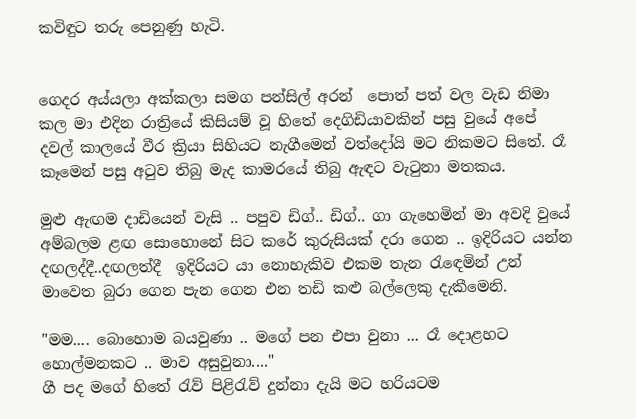කවිඳුට තරු පෙනුණු හැටි.


ගෙදර අය්යලා අක්කලා සමග පන්සිල් අරන්  පොත් පත් වල වැඩ නිමා කල මා එදින රාත්‍රියේ කිසියම් වූ හිතේ දෙගිඩියාවකින් පසු වුයේ අපේ දවල් කාලයේ වීර ක්‍රියා සිහියට නැගීමෙන් වත්දෝයි මට නිකමට සිතේ. රෑ කෑමෙන් පසු අටුව තිබු මැද කාමරයේ තිබු ඇඳට වැටුනා මතකය.

මුළු ඇඟම දාඩියෙන් වැසි .. පපුව ඩිග්.. ඩිග්.. ගා ගැහෙමින් මා අවදි වුයේ අම්බලම ළඟ සොහොනේ සිට කරේ කුරුසියක් දරා ගෙන .. ඉදිරියට යන්න දඟලද්දී..දඟලත්දී  ඉදිරියට යා නොහැකිව එකම තැන රැඳෙමින් උන් මාවෙත බුරා ගෙන පැන ගෙන එන තඩි කළු බල්ලෙකු දැකීමෙනි.

"මම.... බොහොම බයවුණා .. මගේ පන එපා වුනා ... රෑ දොළහට හොල්මනකට .. මාව අසුවුනා...."
ගී පද මගේ හිතේ රැව් පිළිරැව් දුන්නා දැයි මට හරියටම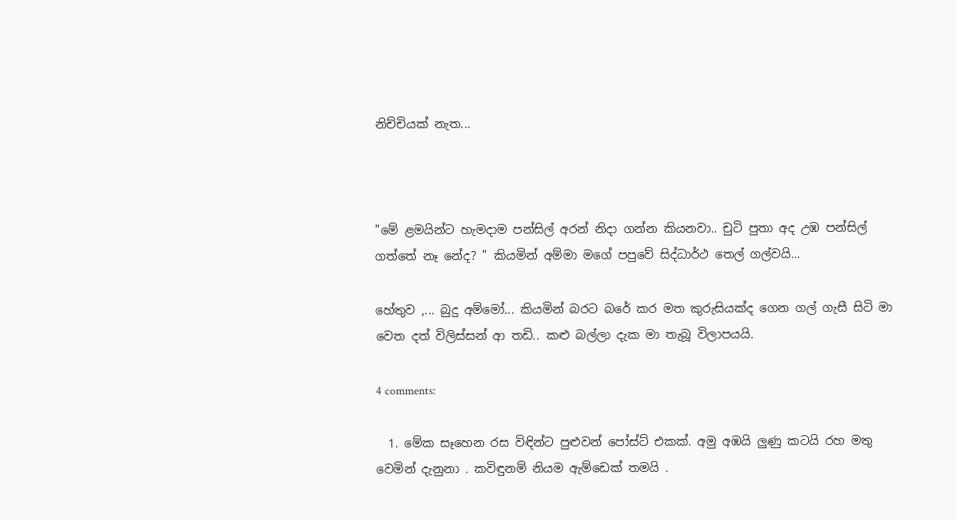නිච්චියක් නැත...



"මේ ළමයින්ට හැමදාම පන්සිල් අරන් නිදා ගන්න කියනවා.. චුටි පුතා අද උඹ පන්සිල් ගත්තේ නෑ නේද? " කියමින් අම්මා මගේ පපුවේ සිද්ධාර්ථ තෙල් ගල්වයි...

හේතුව ,... බුදු අම්මෝ... කියමින් බරට බරේ කර මත කුරුසියක්ද ගෙන ගල් ගැසී සිටි මා වෙත දත් විලිස්සන් ආ තඩි.. කළු බල්ලා දැක මා තැබූ විලාපයයි.

4 comments:

  1. මේක සෑහෙන රස විඳින්ට පුළුවන් පෝස්ට් එකක්. අමු අඹයි ලුණු කටයි රහ මතු වෙමින් දැනුනා . කවිඳුනම් නියම ඇම්ඩෙක් තමයි .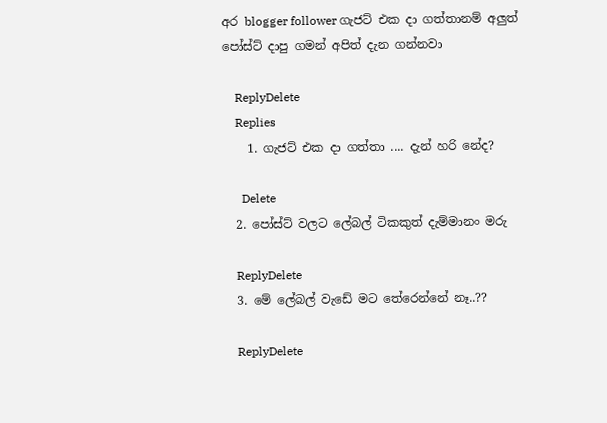අර blogger follower ගැජට් එක දා ගත්තානම් අලුත් පෝස්ට් දාපු ගමන් අපිත් දැන ගන්නවා

    ReplyDelete
    Replies
    1. ගැජට් එක දා ගත්තා .... දැන් හරි නේද?

      Delete
  2. පෝස්ට් වලට ලේබල් ටිකකුත් දැම්මානං මරු

    ReplyDelete
  3. මේ ලේබල් වැඩේ මට තේරෙන්නේ නෑ..??

    ReplyDelete